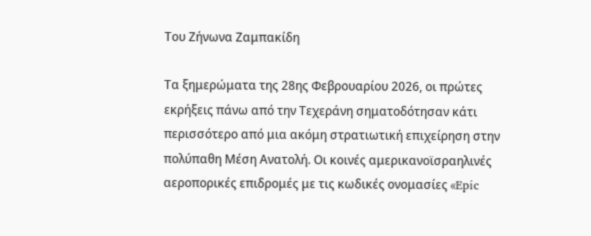Του Ζήνωνα Ζαμπακίδη

Τα ξημερώματα της 28ης Φεβρουαρίου 2026, οι πρώτες εκρήξεις πάνω από την Τεχεράνη σηματοδότησαν κάτι περισσότερο από μια ακόμη στρατιωτική επιχείρηση στην πολύπαθη Μέση Ανατολή. Οι κοινές αμερικανοϊσραηλινές αεροπορικές επιδρομές με τις κωδικές ονομασίες «Epic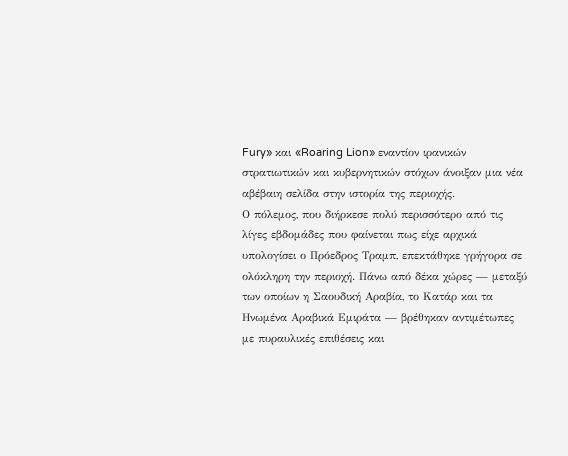Fury» και «Roaring Lion» εναντίον ιρανικών στρατιωτικών και κυβερνητικών στόχων άνοιξαν μια νέα αβέβαιη σελίδα στην ιστορία της περιοχής.
Ο πόλεμος, που διήρκεσε πολύ περισσότερο από τις λίγες εβδομάδες που φαίνεται πως είχε αρχικά υπολογίσει ο Πρόεδρος Τραμπ, επεκτάθηκε γρήγορα σε ολόκληρη την περιοχή. Πάνω από δέκα χώρες — μεταξύ των οποίων η Σαουδική Αραβία, το Κατάρ και τα Ηνωμένα Αραβικά Εμιράτα — βρέθηκαν αντιμέτωπες με πυραυλικές επιθέσεις και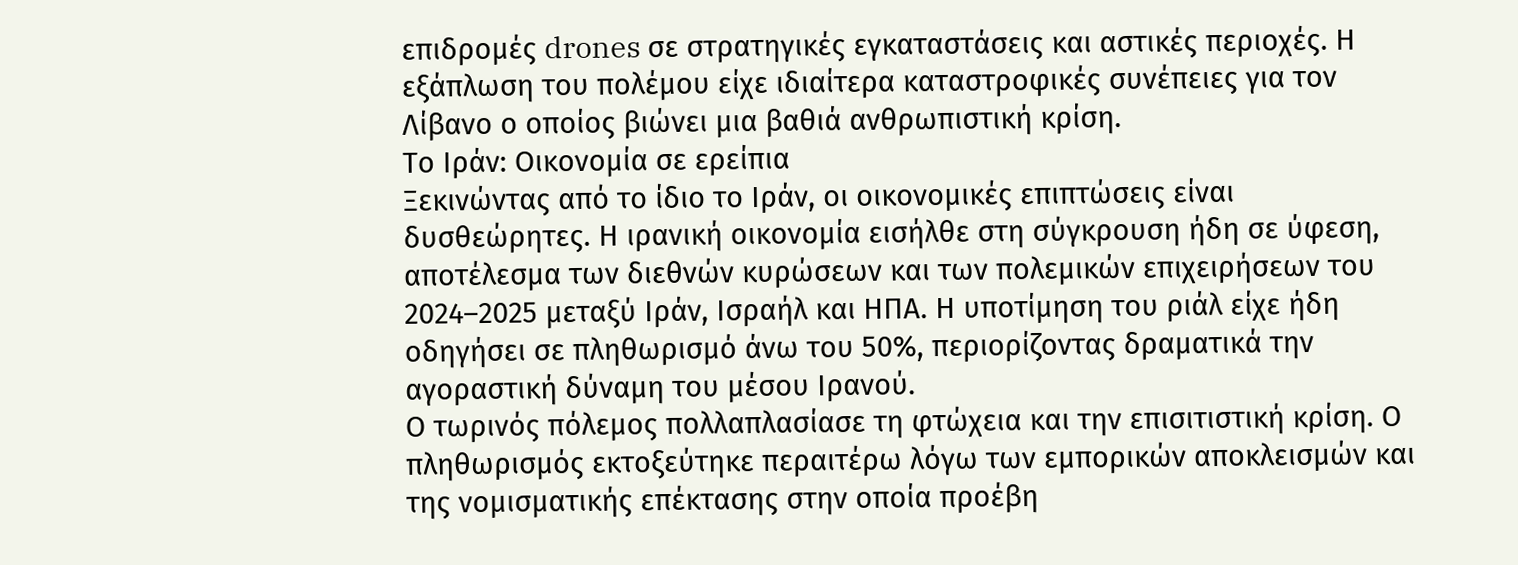επιδρομές drones σε στρατηγικές εγκαταστάσεις και αστικές περιοχές. Η εξάπλωση του πολέμου είχε ιδιαίτερα καταστροφικές συνέπειες για τον Λίβανο ο οποίος βιώνει μια βαθιά ανθρωπιστική κρίση.
Το Ιράν: Οικονομία σε ερείπια
Ξεκινώντας από το ίδιο το Ιράν, οι οικονομικές επιπτώσεις είναι δυσθεώρητες. Η ιρανική οικονομία εισήλθε στη σύγκρουση ήδη σε ύφεση, αποτέλεσμα των διεθνών κυρώσεων και των πολεμικών επιχειρήσεων του 2024–2025 μεταξύ Ιράν, Ισραήλ και ΗΠΑ. Η υποτίμηση του ριάλ είχε ήδη οδηγήσει σε πληθωρισμό άνω του 50%, περιορίζοντας δραματικά την αγοραστική δύναμη του μέσου Ιρανού.
Ο τωρινός πόλεμος πολλαπλασίασε τη φτώχεια και την επισιτιστική κρίση. Ο πληθωρισμός εκτοξεύτηκε περαιτέρω λόγω των εμπορικών αποκλεισμών και της νομισματικής επέκτασης στην οποία προέβη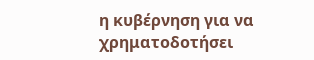η κυβέρνηση για να χρηματοδοτήσει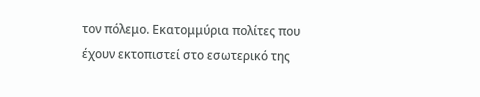τον πόλεμο. Εκατομμύρια πολίτες που έχουν εκτοπιστεί στο εσωτερικό της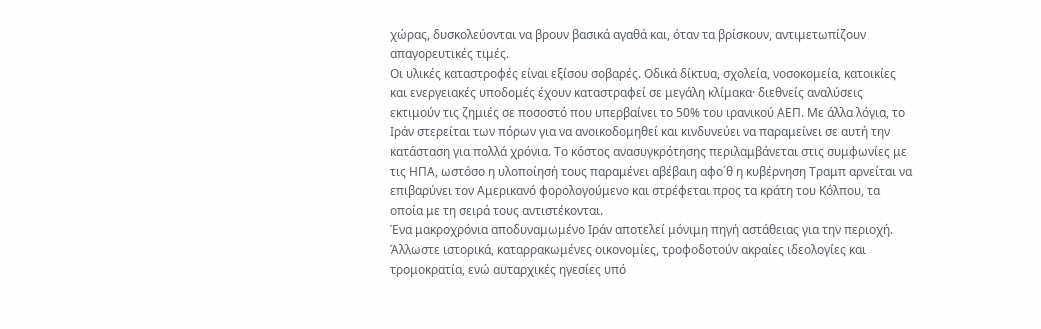χώρας, δυσκολεύονται να βρουν βασικά αγαθά και, όταν τα βρίσκουν, αντιμετωπίζουν απαγορευτικές τιμές.
Οι υλικές καταστροφές είναι εξίσου σοβαρές. Οδικά δίκτυα, σχολεία, νοσοκομεία, κατοικίες και ενεργειακές υποδομές έχουν καταστραφεί σε μεγάλη κλίμακα· διεθνείς αναλύσεις εκτιμούν τις ζημιές σε ποσοστό που υπερβαίνει το 50% του ιρανικού ΑΕΠ. Με άλλα λόγια, το Ιράν στερείται των πόρων για να ανοικοδομηθεί και κινδυνεύει να παραμείνει σε αυτή την κατάσταση για πολλά χρόνια. Το κόστος ανασυγκρότησης περιλαμβάνεται στις συμφωνίες με τις ΗΠΑ, ωστόσο η υλοποίησή τους παραμένει αβέβαιη αφο΄θ η κυβέρνηση Τραμπ αρνείται να επιβαρύνει τον Αμερικανό φορολογούμενο και στρέφεται προς τα κράτη του Κόλπου, τα οποία με τη σειρά τους αντιστέκονται.
Ένα μακροχρόνια αποδυναμωμένο Ιράν αποτελεί μόνιμη πηγή αστάθειας για την περιοχή. Άλλωστε ιστορικά, καταρρακωμένες οικονομίες, τροφοδοτούν ακραίες ιδεολογίες και τρομοκρατία, ενώ αυταρχικές ηγεσίες υπό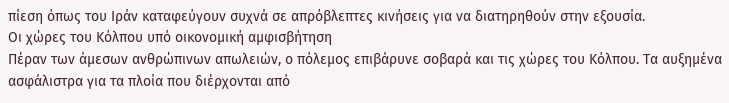πίεση όπως του Ιράν καταφεύγουν συχνά σε απρόβλεπτες κινήσεις για να διατηρηθούν στην εξουσία.
Οι χώρες του Κόλπου υπό οικονομική αμφισβήτηση
Πέραν των άμεσων ανθρώπινων απωλειών, ο πόλεμος επιβάρυνε σοβαρά και τις χώρες του Κόλπου. Τα αυξημένα ασφάλιστρα για τα πλοία που διέρχονται από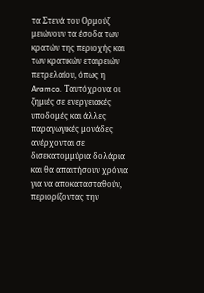τα Στενά του Ορμούζ μειώνουν τα έσοδα των κρατών της περιοχής και των κρατικών εταιρειών πετρελαίου, όπως η Aramco. Ταυτόχρονα οι ζημιές σε ενεργειακές υποδομές και άλλες παραγωγικές μονάδες ανέρχονται σε δισεκατομμύρια δολάρια και θα απαιτήσουν χρόνια για να αποκατασταθούν, περιορίζοντας την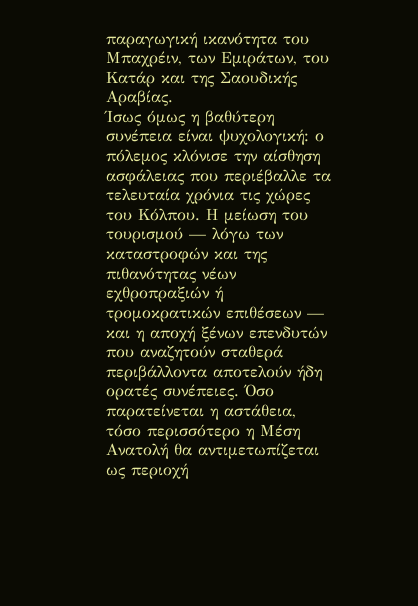παραγωγική ικανότητα του Μπαχρέιν, των Εμιράτων, του Κατάρ και της Σαουδικής Αραβίας.
Ίσως όμως η βαθύτερη συνέπεια είναι ψυχολογική: ο πόλεμος κλόνισε την αίσθηση ασφάλειας που περιέβαλλε τα τελευταία χρόνια τις χώρες του Κόλπου. Η μείωση του τουρισμού — λόγω των καταστροφών και της πιθανότητας νέων εχθροπραξιών ή τρομοκρατικών επιθέσεων — και η αποχή ξένων επενδυτών που αναζητούν σταθερά περιβάλλοντα αποτελούν ήδη ορατές συνέπειες. Όσο παρατείνεται η αστάθεια, τόσο περισσότερο η Μέση Ανατολή θα αντιμετωπίζεται ως περιοχή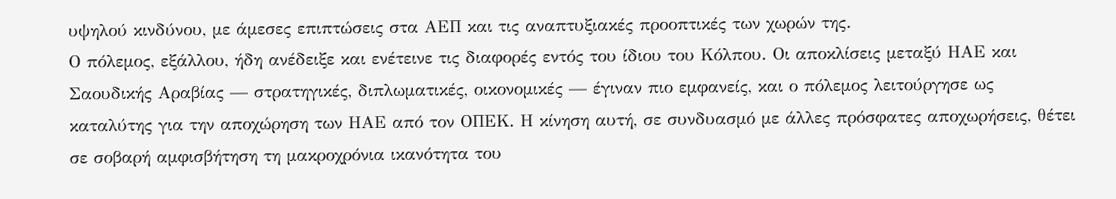υψηλού κινδύνου, με άμεσες επιπτώσεις στα ΑΕΠ και τις αναπτυξιακές προοπτικές των χωρών της.
Ο πόλεμος, εξάλλου, ήδη ανέδειξε και ενέτεινε τις διαφορές εντός του ίδιου του Κόλπου. Οι αποκλίσεις μεταξύ ΗΑΕ και Σαουδικής Αραβίας — στρατηγικές, διπλωματικές, οικονομικές — έγιναν πιο εμφανείς, και ο πόλεμος λειτούργησε ως καταλύτης για την αποχώρηση των ΗΑΕ από τον ΟΠΕΚ. Η κίνηση αυτή, σε συνδυασμό με άλλες πρόσφατες αποχωρήσεις, θέτει σε σοβαρή αμφισβήτηση τη μακροχρόνια ικανότητα του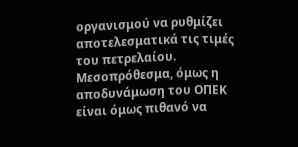οργανισμού να ρυθμίζει αποτελεσματικά τις τιμές του πετρελαίου. Μεσοπρόθεσμα, όμως η αποδυνάμωση του ΟΠΕΚ είναι όμως πιθανό να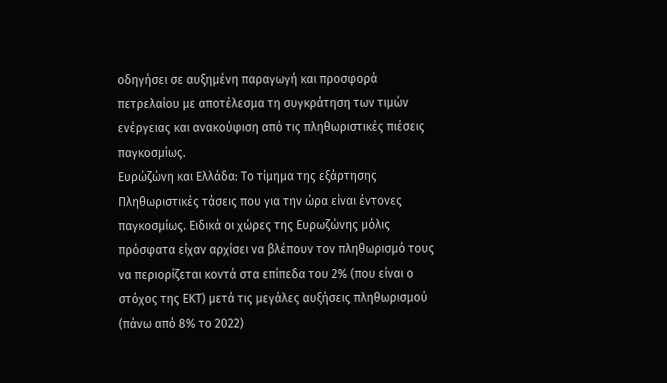οδηγήσει σε αυξημένη παραγωγή και προσφορά πετρελαίου με αποτέλεσμα τη συγκράτηση των τιμών ενέργειας και ανακούφιση από τις πληθωριστικές πιέσεις παγκοσμίως.
Ευρώζώνη και Ελλάδα: Το τίμημα της εξάρτησης
Πληθωριστικές τάσεις που για την ώρα είναι έντονες παγκοσμίως. Eιδικά οι χώρες της Ευρωζώνης μόλις πρόσφατα είχαν αρχίσει να βλέπουν τον πληθωρισμό τους να περιορίζεται κοντά στα επίπεδα του 2% (που είναι ο στόχος της ΕΚΤ) μετά τις μεγάλες αυξήσεις πληθωρισμού (πάνω από 8% το 2022)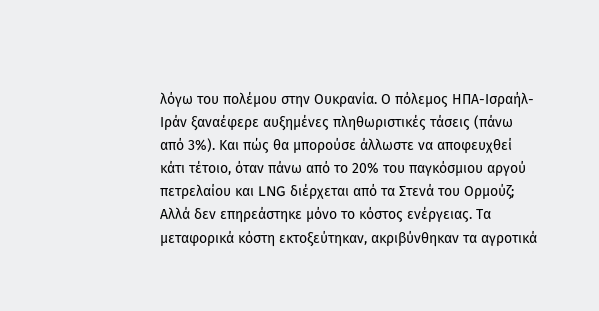λόγω του πολέμου στην Ουκρανία. Ο πόλεμος ΗΠΑ-Ισραήλ-Ιράν ξαναέφερε αυξημένες πληθωριστικές τάσεις (πάνω από 3%). Και πώς θα μπορούσε άλλωστε να αποφευχθεί κάτι τέτοιο, όταν πάνω από το 20% του παγκόσμιου αργού πετρελαίου και LNG διέρχεται από τα Στενά του Ορμούζ;
Αλλά δεν επηρεάστηκε μόνο το κόστος ενέργειας. Τα μεταφορικά κόστη εκτοξεύτηκαν, ακριβύνθηκαν τα αγροτικά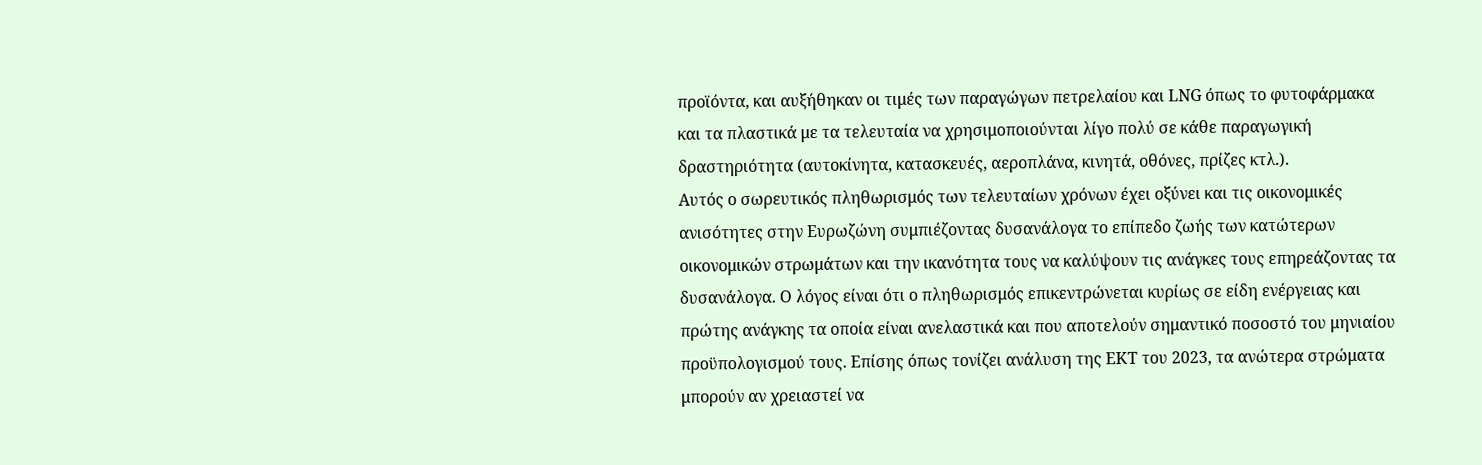προϊόντα, και αυξήθηκαν οι τιμές των παραγώγων πετρελαίου και LNG όπως το φυτοφάρμακα και τα πλαστικά με τα τελευταία να χρησιμοποιούνται λίγο πολύ σε κάθε παραγωγική δραστηριότητα (αυτοκίνητα, κατασκευές, αεροπλάνα, κινητά, οθόνες, πρίζες κτλ.).
Αυτός ο σωρευτικός πληθωρισμός των τελευταίων χρόνων έχει οξύνει και τις οικονομικές ανισότητες στην Ευρωζώνη συμπιέζοντας δυσανάλογα το επίπεδο ζωής των κατώτερων οικονομικών στρωμάτων και την ικανότητα τους να καλύψουν τις ανάγκες τους επηρεάζοντας τα δυσανάλογα. Ο λόγος είναι ότι ο πληθωρισμός επικεντρώνεται κυρίως σε είδη ενέργειας και πρώτης ανάγκης τα οποία είναι ανελαστικά και που αποτελούν σημαντικό ποσοστό του μηνιαίου προϋπολογισμού τους. Επίσης όπως τονίζει ανάλυση της ΕΚΤ του 2023, τα ανώτερα στρώματα μπορούν αν χρειαστεί να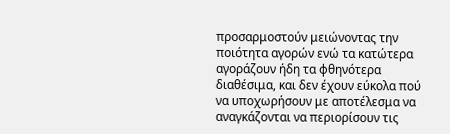προσαρμοστούν μειώνοντας την ποιότητα αγορών ενώ τα κατώτερα αγοράζουν ήδη τα φθηνότερα διαθέσιμα, και δεν έχουν εύκολα πού να υποχωρήσουν με αποτέλεσμα να αναγκάζονται να περιορίσουν τις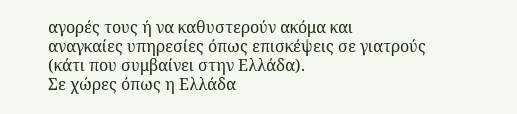αγορές τους ή να καθυστερούν ακόμα και αναγκαίες υπηρεσίες όπως επισκέψεις σε γιατρούς (κάτι που συμβαίνει στην Ελλάδα).
Σε χώρες όπως η Ελλάδα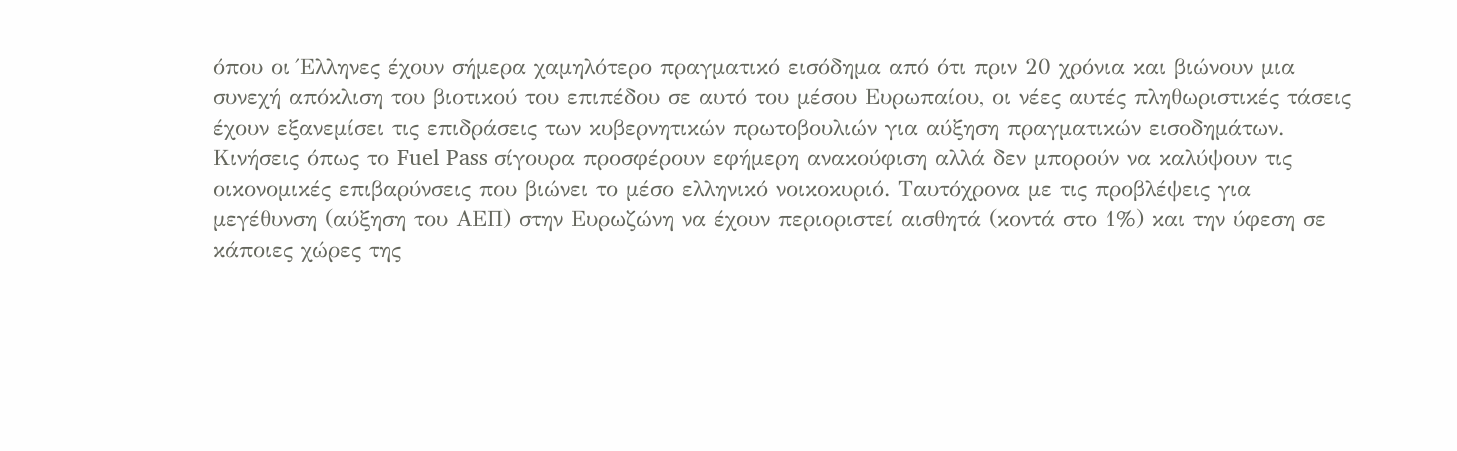όπου οι Έλληνες έχουν σήμερα χαμηλότερο πραγματικό εισόδημα από ότι πριν 20 χρόνια και βιώνουν μια συνεχή απόκλιση του βιοτικού του επιπέδου σε αυτό του μέσου Ευρωπαίου, οι νέες αυτές πληθωριστικές τάσεις έχουν εξανεμίσει τις επιδράσεις των κυβερνητικών πρωτοβουλιών για αύξηση πραγματικών εισοδημάτων. Κινήσεις όπως το Fuel Pass σίγουρα προσφέρουν εφήμερη ανακούφιση αλλά δεν μπορούν να καλύψουν τις οικονομικές επιβαρύνσεις που βιώνει το μέσο ελληνικό νοικοκυριό. Ταυτόχρονα με τις προβλέψεις για μεγέθυνση (αύξηση του ΑΕΠ) στην Ευρωζώνη να έχουν περιοριστεί αισθητά (κοντά στο 1%) και την ύφεση σε κάποιες χώρες της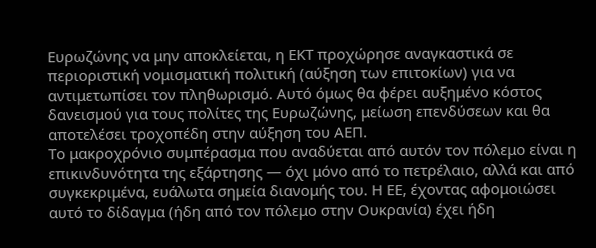Ευρωζώνης να μην αποκλείεται, η ΕΚΤ προχώρησε αναγκαστικά σε περιοριστική νομισματική πολιτική (αύξηση των επιτοκίων) για να αντιμετωπίσει τον πληθωρισμό. Αυτό όμως θα φέρει αυξημένο κόστος δανεισμού για τους πολίτες της Ευρωζώνης, μείωση επενδύσεων και θα αποτελέσει τροχοπέδη στην αύξηση του ΑΕΠ.
Το μακροχρόνιο συμπέρασμα που αναδύεται από αυτόν τον πόλεμο είναι η επικινδυνότητα της εξάρτησης — όχι μόνο από το πετρέλαιο, αλλά και από συγκεκριμένα, ευάλωτα σημεία διανομής του. Η ΕΕ, έχοντας αφομοιώσει αυτό το δίδαγμα (ήδη από τον πόλεμο στην Ουκρανία) έχει ήδη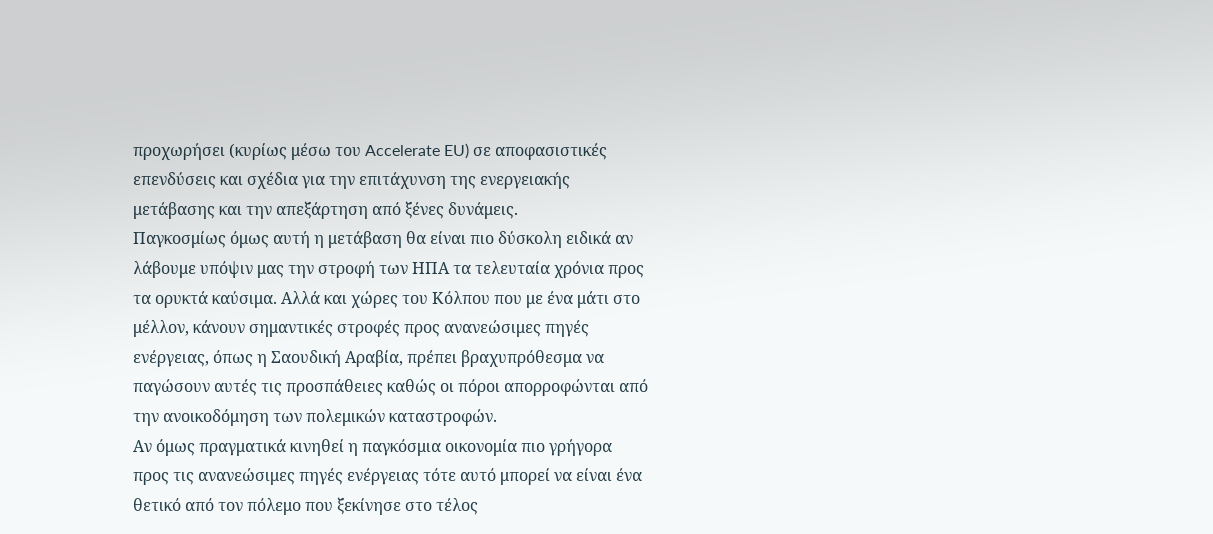προχωρήσει (κυρίως μέσω του Accelerate EU) σε αποφασιστικές επενδύσεις και σχέδια για την επιτάχυνση της ενεργειακής μετάβασης και την απεξάρτηση από ξένες δυνάμεις.
Παγκοσμίως όμως αυτή η μετάβαση θα είναι πιο δύσκολη ειδικά αν λάβουμε υπόψιν μας την στροφή των ΗΠΑ τα τελευταία χρόνια προς τα ορυκτά καύσιμα. Αλλά και χώρες του Κόλπου που με ένα μάτι στο μέλλον, κάνουν σημαντικές στροφές προς ανανεώσιμες πηγές ενέργειας, όπως η Σαουδική Αραβία, πρέπει βραχυπρόθεσμα να παγώσουν αυτές τις προσπάθειες καθώς οι πόροι απορροφώνται από την ανοικοδόμηση των πολεμικών καταστροφών.
Αν όμως πραγματικά κινηθεί η παγκόσμια οικονομία πιο γρήγορα προς τις ανανεώσιμες πηγές ενέργειας τότε αυτό μπορεί να είναι ένα θετικό από τον πόλεμο που ξεκίνησε στο τέλος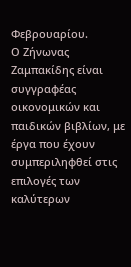Φεβρουαρίου.
Ο Ζήνωνας Ζαμπακίδης είναι συγγραφέας οικονομικών και παιδικών βιβλίων, με έργα που έχουν συμπεριληφθεί στις επιλογές των καλύτερων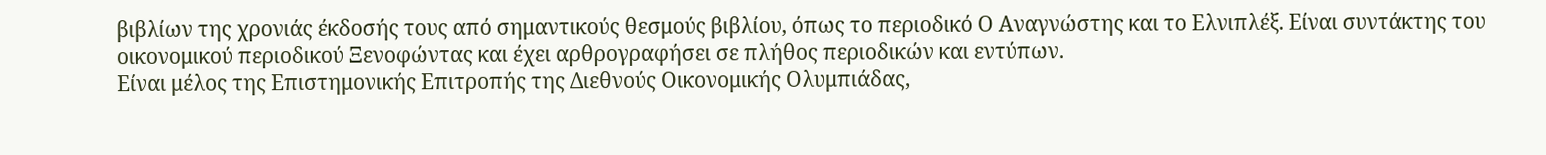βιβλίων της χρονιάς έκδοσής τους από σημαντικούς θεσμούς βιβλίου, όπως το περιοδικό Ο Αναγνώστης και το Ελνιπλέξ. Είναι συντάκτης του οικονομικού περιοδικού Ξενοφώντας και έχει αρθρογραφήσει σε πλήθος περιοδικών και εντύπων.
Είναι μέλος της Επιστημονικής Επιτροπής της Διεθνούς Οικονομικής Ολυμπιάδας,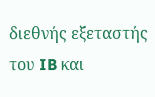διεθνής εξεταστής του IB και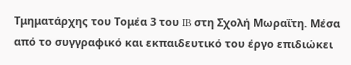Τμηματάρχης του Τομέα 3 του IB στη Σχολή Μωραΐτη. Μέσα από το συγγραφικό και εκπαιδευτικό του έργο επιδιώκει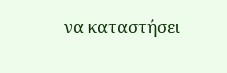να καταστήσει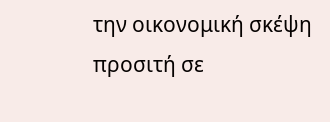την οικονομική σκέψη προσιτή σε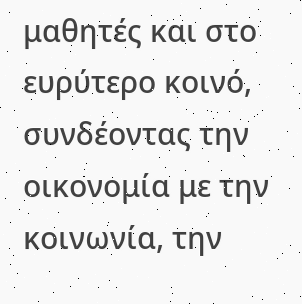μαθητές και στο ευρύτερο κοινό, συνδέοντας την οικονομία με την κοινωνία, την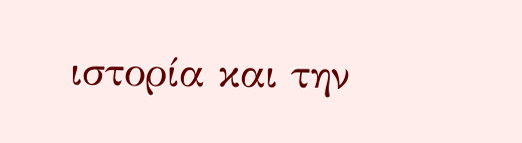ιστορία και την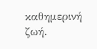καθημερινή ζωή.